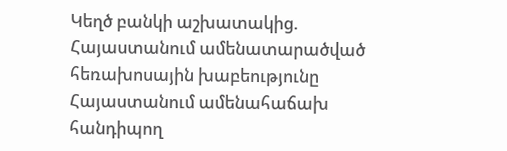Կեղծ բանկի աշխատակից. Հայաստանում ամենատարածված հեռախոսային խաբեությունը
Հայաստանում ամենահաճախ հանդիպող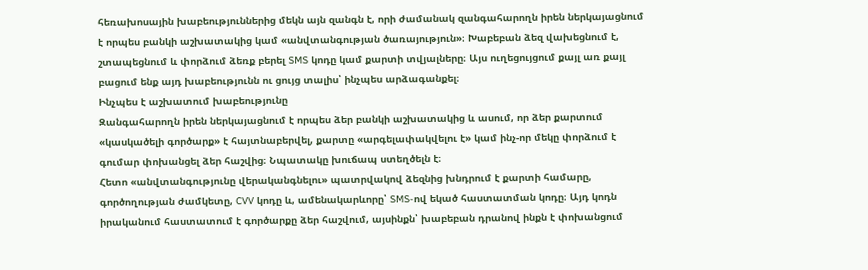հեռախոսային խաբեություններից մեկն այն զանգն է, որի ժամանակ զանգահարողն իրեն ներկայացնում է որպես բանկի աշխատակից կամ «անվտանգության ծառայություն»։ Խաբեբան ձեզ վախեցնում է, շտապեցնում և փորձում ձեռք բերել SMS կոդը կամ քարտի տվյալները։ Այս ուղեցույցում քայլ առ քայլ բացում ենք այդ խաբեությունն ու ցույց տալիս՝ ինչպես արձագանքել։
Ինչպես է աշխատում խաբեությունը
Զանգահարողն իրեն ներկայացնում է որպես ձեր բանկի աշխատակից և ասում, որ ձեր քարտում «կասկածելի գործարք» է հայտնաբերվել, քարտը «արգելափակվելու է» կամ ինչ-որ մեկը փորձում է գումար փոխանցել ձեր հաշվից։ Նպատակը խուճապ ստեղծելն է։
Հետո «անվտանգությունը վերականգնելու» պատրվակով ձեզնից խնդրում է քարտի համարը, գործողության ժամկետը, CVV կոդը և, ամենակարևորը՝ SMS-ով եկած հաստատման կոդը։ Այդ կոդն իրականում հաստատում է գործարքը ձեր հաշվում, այսինքն՝ խաբեբան դրանով ինքն է փոխանցում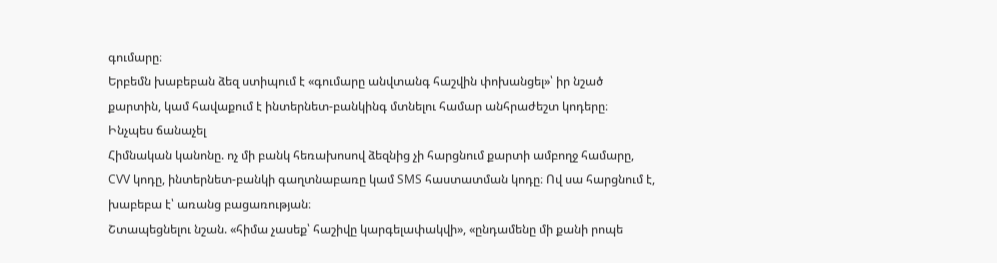գումարը։
Երբեմն խաբեբան ձեզ ստիպում է «գումարը անվտանգ հաշվին փոխանցել»՝ իր նշած քարտին, կամ հավաքում է ինտերնետ-բանկինգ մտնելու համար անհրաժեշտ կոդերը։
Ինչպես ճանաչել
Հիմնական կանոնը. ոչ մի բանկ հեռախոսով ձեզնից չի հարցնում քարտի ամբողջ համարը, CVV կոդը, ինտերնետ-բանկի գաղտնաբառը կամ SMS հաստատման կոդը։ Ով սա հարցնում է, խաբեբա է՝ առանց բացառության։
Շտապեցնելու նշան. «հիմա չասեք՝ հաշիվը կարգելափակվի», «ընդամենը մի քանի րոպե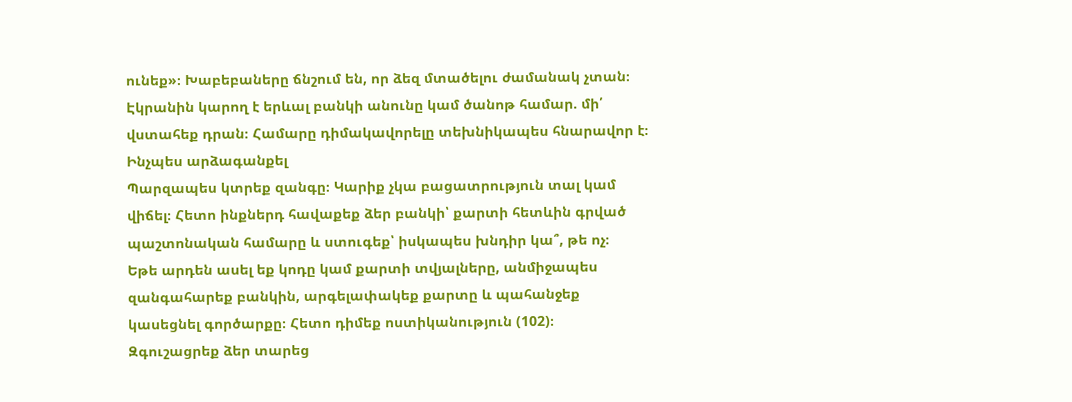ունեք»։ Խաբեբաները ճնշում են, որ ձեզ մտածելու ժամանակ չտան։
Էկրանին կարող է երևալ բանկի անունը կամ ծանոթ համար. մի՛ վստահեք դրան։ Համարը դիմակավորելը տեխնիկապես հնարավոր է։
Ինչպես արձագանքել
Պարզապես կտրեք զանգը։ Կարիք չկա բացատրություն տալ կամ վիճել։ Հետո ինքներդ հավաքեք ձեր բանկի՝ քարտի հետևին գրված պաշտոնական համարը և ստուգեք՝ իսկապես խնդիր կա՞, թե ոչ։
Եթե արդեն ասել եք կոդը կամ քարտի տվյալները, անմիջապես զանգահարեք բանկին, արգելափակեք քարտը և պահանջեք կասեցնել գործարքը։ Հետո դիմեք ոստիկանություն (102)։
Զգուշացրեք ձեր տարեց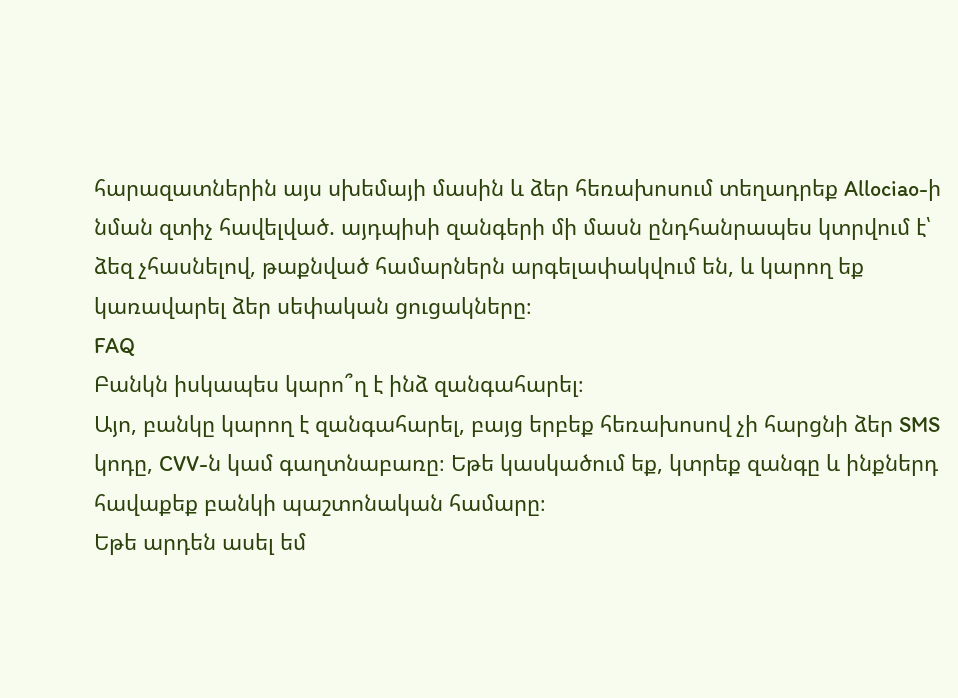հարազատներին այս սխեմայի մասին և ձեր հեռախոսում տեղադրեք Allociao-ի նման զտիչ հավելված. այդպիսի զանգերի մի մասն ընդհանրապես կտրվում է՝ ձեզ չհասնելով, թաքնված համարներն արգելափակվում են, և կարող եք կառավարել ձեր սեփական ցուցակները։
FAQ
Բանկն իսկապես կարո՞ղ է ինձ զանգահարել։
Այո, բանկը կարող է զանգահարել, բայց երբեք հեռախոսով չի հարցնի ձեր SMS կոդը, CVV-ն կամ գաղտնաբառը։ Եթե կասկածում եք, կտրեք զանգը և ինքներդ հավաքեք բանկի պաշտոնական համարը։
Եթե արդեն ասել եմ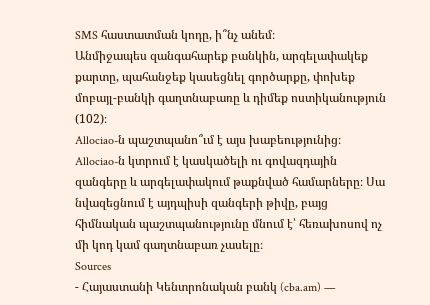SMS հաստատման կոդը, ի՞նչ անեմ։
Անմիջապես զանգահարեք բանկին, արգելափակեք քարտը, պահանջեք կասեցնել գործարքը, փոխեք մոբայլ-բանկի գաղտնաբառը և դիմեք ոստիկանություն (102)։
Allociao-ն պաշտպանո՞ւմ է այս խաբեությունից։
Allociao-ն կտրում է կասկածելի ու գովազդային զանգերը և արգելափակում թաքնված համարները։ Սա նվազեցնում է այդպիսի զանգերի թիվը, բայց հիմնական պաշտպանությունը մնում է՝ հեռախոսով ոչ մի կոդ կամ գաղտնաբառ չասելը։
Sources
- Հայաստանի Կենտրոնական բանկ (cba.am) —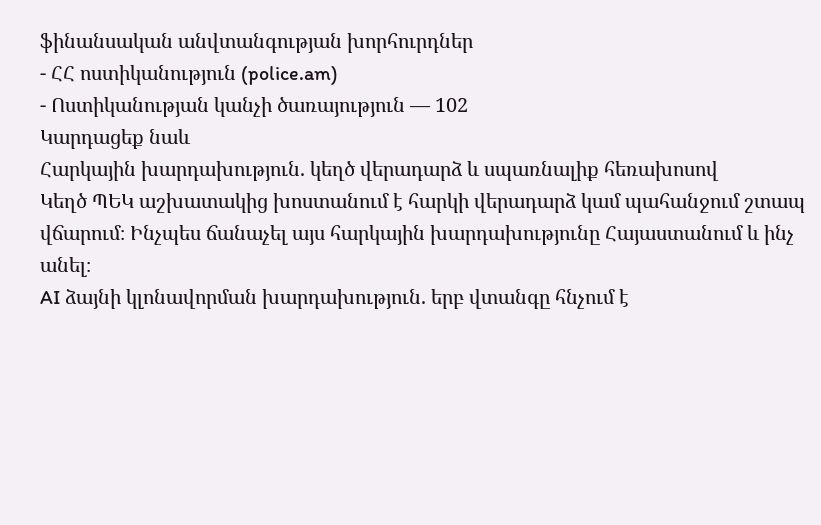ֆինանսական անվտանգության խորհուրդներ
- ՀՀ ոստիկանություն (police.am)
- Ոստիկանության կանչի ծառայություն — 102
Կարդացեք նաև
Հարկային խարդախություն. կեղծ վերադարձ և սպառնալիք հեռախոսով
Կեղծ ՊԵԿ աշխատակից խոստանում է հարկի վերադարձ կամ պահանջում շտապ վճարում։ Ինչպես ճանաչել այս հարկային խարդախությունը Հայաստանում և ինչ անել։
AI ձայնի կլոնավորման խարդախություն. երբ վտանգը հնչում է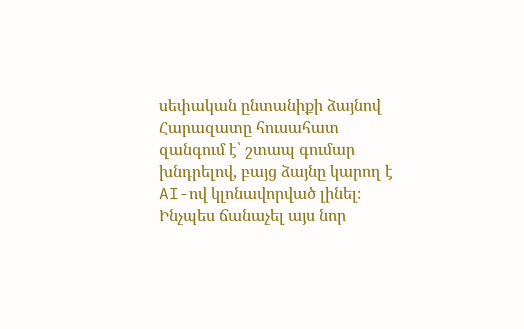սեփական ընտանիքի ձայնով
Հարազատը հուսահատ զանգում է՝ շտապ գումար խնդրելով, բայց ձայնը կարող է AI-ով կլոնավորված լինել։ Ինչպես ճանաչել այս նոր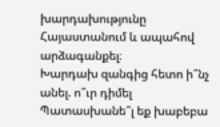խարդախությունը Հայաստանում և ապահով արձագանքել։
Խարդախ զանգից հետո ի՞նչ անել. ո՞ւր դիմել
Պատասխանե՞լ եք խաբեբա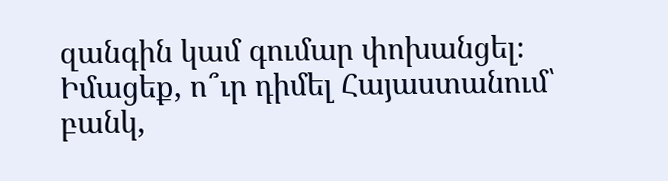զանգին կամ գումար փոխանցել։ Իմացեք, ո՞ւր դիմել Հայաստանում՝ բանկ,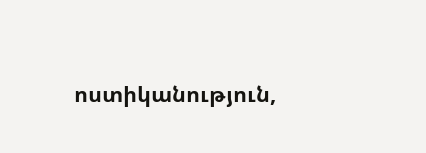ոստիկանություն,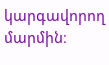կարգավորող մարմին։